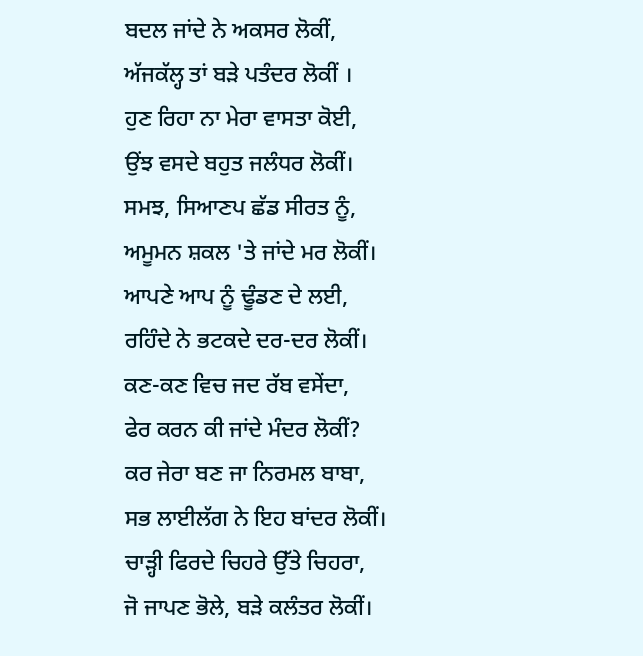ਬਦਲ ਜਾਂਦੇ ਨੇ ਅਕਸਰ ਲੋਕੀਂ,
ਅੱਜਕੱਲ੍ਹ ਤਾਂ ਬੜੇ ਪਤੰਦਰ ਲੋਕੀਂ ।
ਹੁਣ ਰਿਹਾ ਨਾ ਮੇਰਾ ਵਾਸਤਾ ਕੋਈ,
ਉਂਝ ਵਸਦੇ ਬਹੁਤ ਜਲੰਧਰ ਲੋਕੀਂ।
ਸਮਝ, ਸਿਆਣਪ ਛੱਡ ਸੀਰਤ ਨੂੰ,
ਅਮੂਮਨ ਸ਼ਕਲ 'ਤੇ ਜਾਂਦੇ ਮਰ ਲੋਕੀਂ।
ਆਪਣੇ ਆਪ ਨੂੰ ਢੂੰਡਣ ਦੇ ਲਈ,
ਰਹਿੰਦੇ ਨੇ ਭਟਕਦੇ ਦਰ-ਦਰ ਲੋਕੀਂ।
ਕਣ-ਕਣ ਵਿਚ ਜਦ ਰੱਬ ਵਸੇਂਦਾ,
ਫੇਰ ਕਰਨ ਕੀ ਜਾਂਦੇ ਮੰਦਰ ਲੋਕੀਂ?
ਕਰ ਜੇਰਾ ਬਣ ਜਾ ਨਿਰਮਲ ਬਾਬਾ,
ਸਭ ਲਾਈਲੱਗ ਨੇ ਇਹ ਬਾਂਦਰ ਲੋਕੀਂ।
ਚਾੜ੍ਹੀ ਫਿਰਦੇ ਚਿਹਰੇ ਉੱਤੇ ਚਿਹਰਾ,
ਜੋ ਜਾਪਣ ਭੋਲੇ, ਬੜੇ ਕਲੰਤਰ ਲੋਕੀਂ।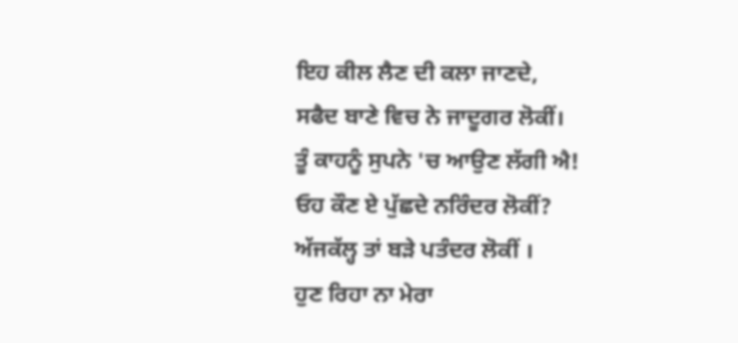ਇਹ ਕੀਲ ਲੈਣ ਦੀ ਕਲਾ ਜਾਣਦੇ,
ਸਫੈਦ ਬਾਣੇ ਵਿਚ ਨੇ ਜਾਦੂਗਰ ਲੋਕੀਂ।
ਤੂੰ ਕਾਹਨੂੰ ਸੁਪਨੇ 'ਚ ਆਉਣ ਲੱਗੀ ਐ!
ਓਹ ਕੌਣ ਏ ਪੁੱਛਦੇ ਨਰਿੰਦਰ ਲੋਕੀਂ?
ਅੱਜਕੱਲ੍ਹ ਤਾਂ ਬੜੇ ਪਤੰਦਰ ਲੋਕੀਂ ।
ਹੁਣ ਰਿਹਾ ਨਾ ਮੇਰਾ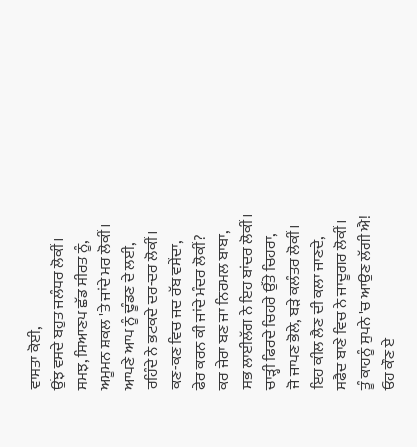ਵਾਸਤਾ ਕੋਈ,
ਉਂਝ ਵਸਦੇ ਬਹੁਤ ਜਲੰਧਰ ਲੋਕੀਂ।
ਸਮਝ, ਸਿਆਣਪ ਛੱਡ ਸੀਰਤ ਨੂੰ,
ਅਮੂਮਨ ਸ਼ਕਲ 'ਤੇ ਜਾਂਦੇ ਮਰ ਲੋਕੀਂ।
ਆਪਣੇ ਆਪ ਨੂੰ ਢੂੰਡਣ ਦੇ ਲਈ,
ਰਹਿੰਦੇ ਨੇ ਭਟਕਦੇ ਦਰ-ਦਰ ਲੋਕੀਂ।
ਕਣ-ਕਣ ਵਿਚ ਜਦ ਰੱਬ ਵਸੇਂਦਾ,
ਫੇਰ ਕਰਨ ਕੀ ਜਾਂਦੇ ਮੰਦਰ ਲੋਕੀਂ?
ਕਰ ਜੇਰਾ ਬਣ ਜਾ ਨਿਰਮਲ ਬਾਬਾ,
ਸਭ ਲਾਈਲੱਗ ਨੇ ਇਹ ਬਾਂਦਰ ਲੋਕੀਂ।
ਚਾੜ੍ਹੀ ਫਿਰਦੇ ਚਿਹਰੇ ਉੱਤੇ ਚਿਹਰਾ,
ਜੋ ਜਾਪਣ ਭੋਲੇ, ਬੜੇ ਕਲੰਤਰ ਲੋਕੀਂ।
ਇਹ ਕੀਲ ਲੈਣ ਦੀ ਕਲਾ ਜਾਣਦੇ,
ਸਫੈਦ ਬਾਣੇ ਵਿਚ ਨੇ ਜਾਦੂਗਰ ਲੋਕੀਂ।
ਤੂੰ ਕਾਹਨੂੰ ਸੁਪਨੇ 'ਚ ਆਉਣ ਲੱਗੀ ਐ!
ਓਹ ਕੌਣ ਏ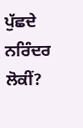ਪੁੱਛਦੇ ਨਰਿੰਦਰ ਲੋਕੀਂ?